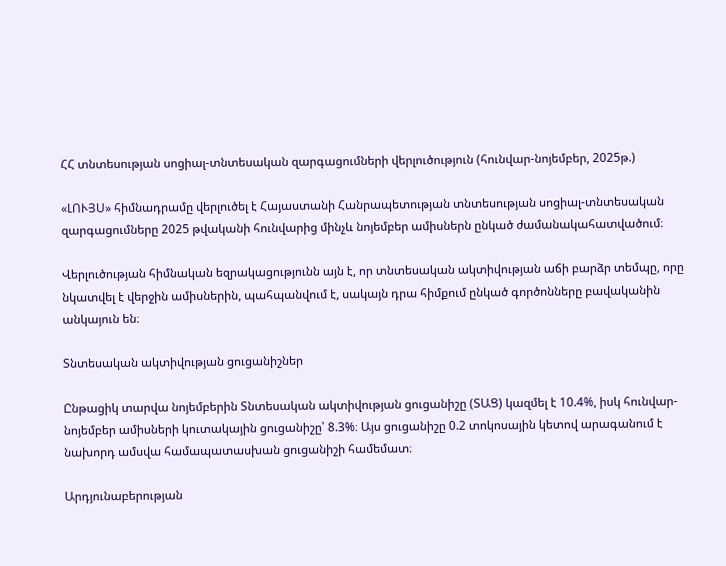ՀՀ տնտեսության սոցիալ-տնտեսական զարգացումների վերլուծություն (հունվար-նոյեմբեր, 2025թ.)

«ԼՈՒՅՍ» հիմնադրամը վերլուծել է Հայաստանի Հանրապետության տնտեսության սոցիալ-տնտեսական զարգացումները 2025 թվականի հունվարից մինչև նոյեմբեր ամիսներն ընկած ժամանակահատվածում։

Վերլուծության հիմնական եզրակացությունն այն է, որ տնտեսական ակտիվության աճի բարձր տեմպը, որը նկատվել է վերջին ամիսներին, պահպանվում է, սակայն դրա հիմքում ընկած գործոնները բավականին անկայուն են։

Տնտեսական ակտիվության ցուցանիշներ

Ընթացիկ տարվա նոյեմբերին Տնտեսական ակտիվության ցուցանիշը (ՏԱՑ) կազմել է 10.4%, իսկ հունվար-նոյեմբեր ամիսների կուտակային ցուցանիշը՝ 8.3%։ Այս ցուցանիշը 0.2 տոկոսային կետով արագանում է նախորդ ամսվա համապատասխան ցուցանիշի համեմատ։

Արդյունաբերության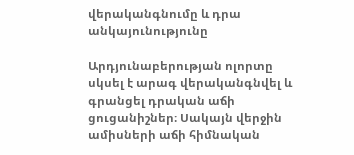վերականգնումը և դրա անկայունությունը

Արդյունաբերության ոլորտը սկսել է արագ վերականգնվել և գրանցել դրական աճի ցուցանիշներ։ Սակայն վերջին ամիսների աճի հիմնական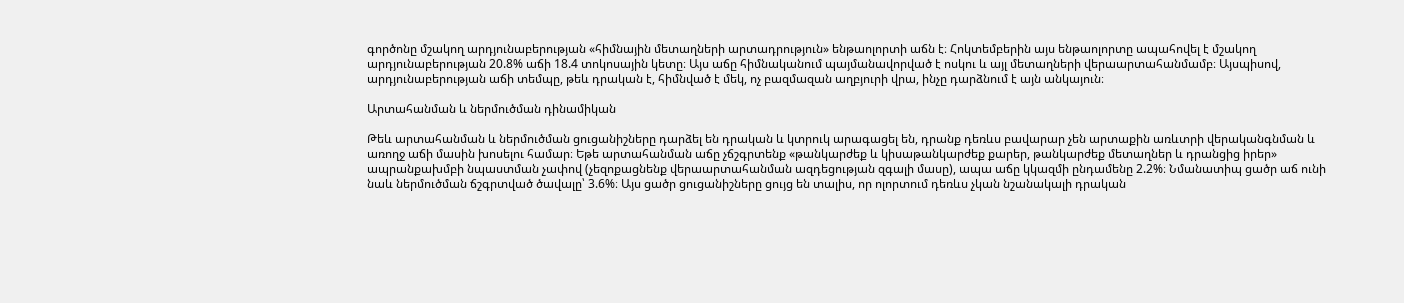գործոնը մշակող արդյունաբերության «հիմնային մետաղների արտադրություն» ենթաոլորտի աճն է։ Հոկտեմբերին այս ենթաոլորտը ապահովել է մշակող արդյունաբերության 20.8% աճի 18.4 տոկոսային կետը։ Այս աճը հիմնականում պայմանավորված է ոսկու և այլ մետաղների վերաարտահանմամբ։ Այսպիսով, արդյունաբերության աճի տեմպը, թեև դրական է, հիմնված է մեկ, ոչ բազմազան աղբյուրի վրա, ինչը դարձնում է այն անկայուն։

Արտահանման և ներմուծման դինամիկան

Թեև արտահանման և ներմուծման ցուցանիշները դարձել են դրական և կտրուկ արագացել են, դրանք դեռևս բավարար չեն արտաքին առևտրի վերականգնման և առողջ աճի մասին խոսելու համար։ Եթե արտահանման աճը չճշգրտենք «թանկարժեք և կիսաթանկարժեք քարեր, թանկարժեք մետաղներ և դրանցից իրեր» ապրանքախմբի նպաստման չափով (չեզոքացնենք վերաարտահանման ազդեցության զգալի մասը), ապա աճը կկազմի ընդամենը 2.2%։ Նմանատիպ ցածր աճ ունի նաև ներմուծման ճշգրտված ծավալը՝ 3.6%։ Այս ցածր ցուցանիշները ցույց են տալիս, որ ոլորտում դեռևս չկան նշանակալի դրական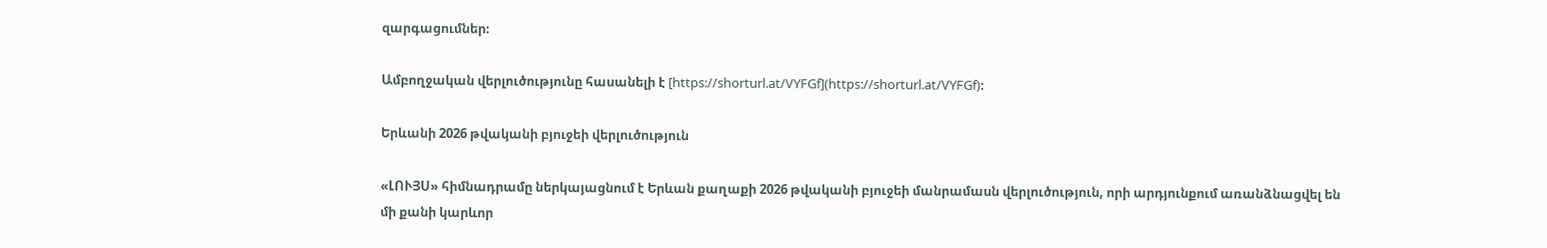զարգացումներ։

Ամբողջական վերլուծությունը հասանելի է [https://shorturl.at/VYFGf](https://shorturl.at/VYFGf)։

Երևանի 2026 թվականի բյուջեի վերլուծություն

«ԼՈՒՅՍ» հիմնադրամը ներկայացնում է Երևան քաղաքի 2026 թվականի բյուջեի մանրամասն վերլուծություն, որի արդյունքում առանձնացվել են մի քանի կարևոր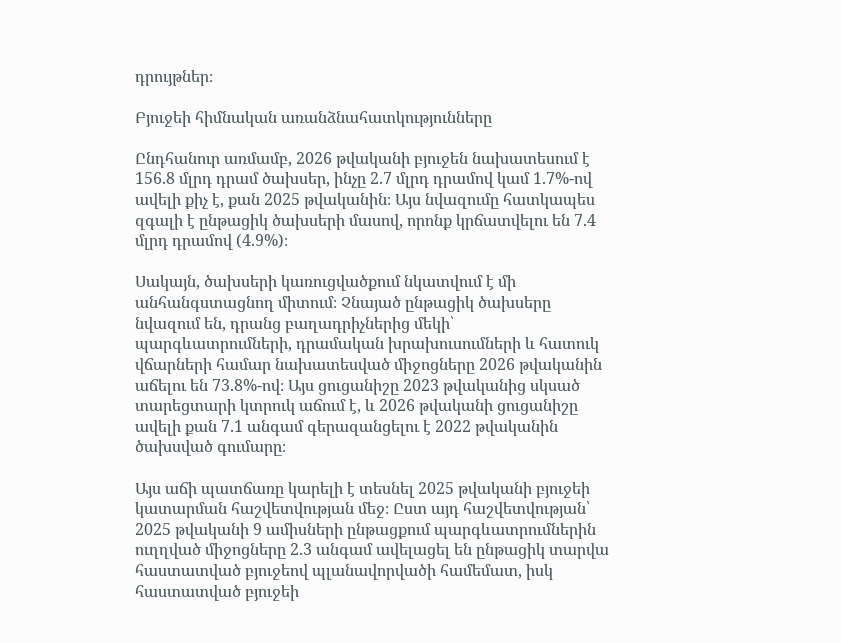դրույթներ։

Բյուջեի հիմնական առանձնահատկությունները

Ընդհանուր առմամբ, 2026 թվականի բյուջեն նախատեսում է 156.8 մլրդ դրամ ծախսեր, ինչը 2.7 մլրդ դրամով կամ 1.7%-ով ավելի քիչ է, քան 2025 թվականին։ Այս նվազումը հատկապես զգալի է ընթացիկ ծախսերի մասով, որոնք կրճատվելու են 7.4 մլրդ դրամով (4.9%)։

Սակայն, ծախսերի կառուցվածքում նկատվում է մի անհանգստացնող միտում։ Չնայած ընթացիկ ծախսերը նվազում են, դրանց բաղադրիչներից մեկի՝ պարգևատրումների, դրամական խրախուսումների և հատուկ վճարների համար նախատեսված միջոցները 2026 թվականին աճելու են 73.8%-ով։ Այս ցուցանիշը 2023 թվականից սկսած տարեցտարի կտրուկ աճում է, և 2026 թվականի ցուցանիշը ավելի քան 7.1 անգամ գերազանցելու է 2022 թվականին ծախսված գումարը։

Այս աճի պատճառը կարելի է տեսնել 2025 թվականի բյուջեի կատարման հաշվետվության մեջ։ Ըստ այդ հաշվետվության՝ 2025 թվականի 9 ամիսների ընթացքում պարգևատրումներին ուղղված միջոցները 2.3 անգամ ավելացել են ընթացիկ տարվա հաստատված բյուջեով պլանավորվածի համեմատ, իսկ հաստատված բյուջեի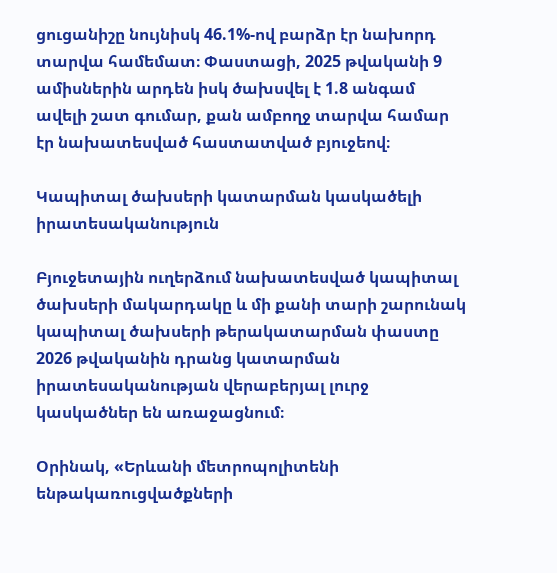ցուցանիշը նույնիսկ 46.1%-ով բարձր էր նախորդ տարվա համեմատ։ Փաստացի, 2025 թվականի 9 ամիսներին արդեն իսկ ծախսվել է 1.8 անգամ ավելի շատ գումար, քան ամբողջ տարվա համար էր նախատեսված հաստատված բյուջեով։

Կապիտալ ծախսերի կատարման կասկածելի իրատեսականություն

Բյուջետային ուղերձում նախատեսված կապիտալ ծախսերի մակարդակը և մի քանի տարի շարունակ կապիտալ ծախսերի թերակատարման փաստը 2026 թվականին դրանց կատարման իրատեսականության վերաբերյալ լուրջ կասկածներ են առաջացնում։

Օրինակ, «Երևանի մետրոպոլիտենի ենթակառուցվածքների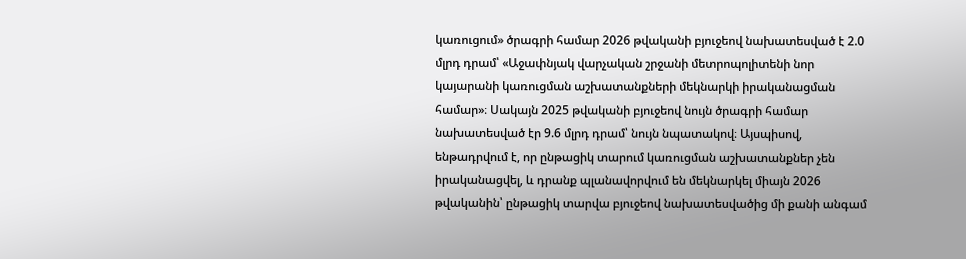կառուցում» ծրագրի համար 2026 թվականի բյուջեով նախատեսված է 2.0 մլրդ դրամ՝ «Աջափնյակ վարչական շրջանի մետրոպոլիտենի նոր կայարանի կառուցման աշխատանքների մեկնարկի իրականացման համար»։ Սակայն 2025 թվականի բյուջեով նույն ծրագրի համար նախատեսված էր 9.6 մլրդ դրամ՝ նույն նպատակով։ Այսպիսով, ենթադրվում է, որ ընթացիկ տարում կառուցման աշխատանքներ չեն իրականացվել, և դրանք պլանավորվում են մեկնարկել միայն 2026 թվականին՝ ընթացիկ տարվա բյուջեով նախատեսվածից մի քանի անգամ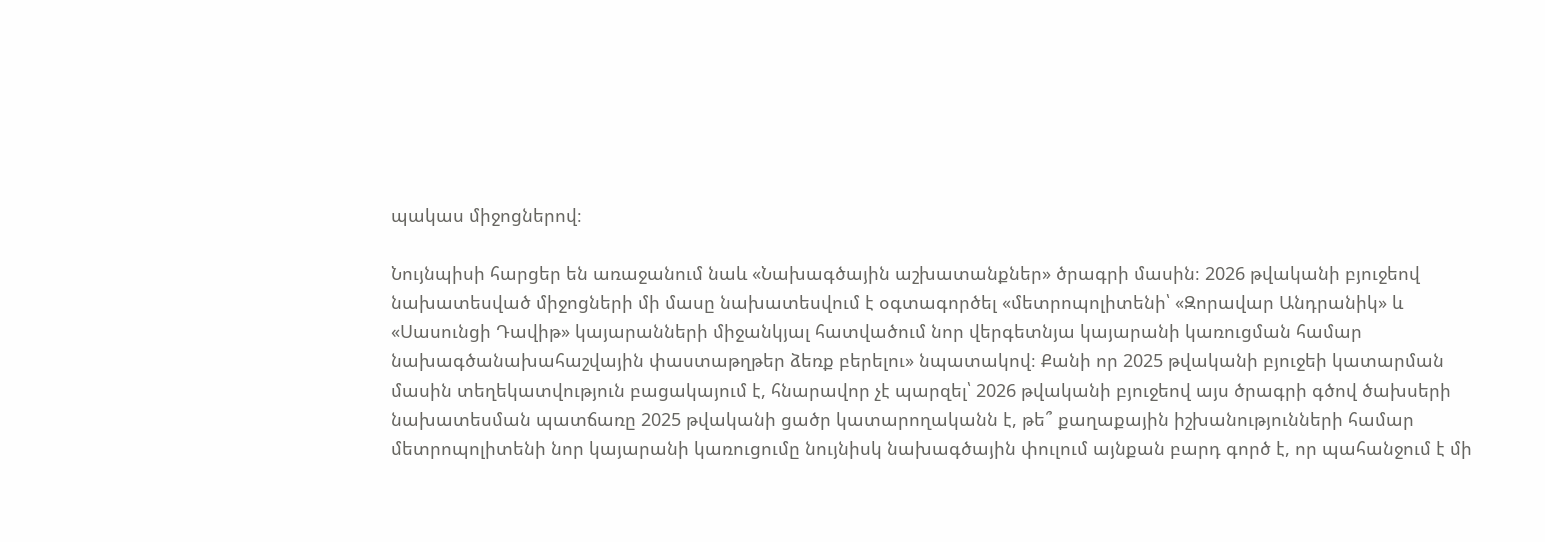պակաս միջոցներով։

Նույնպիսի հարցեր են առաջանում նաև «Նախագծային աշխատանքներ» ծրագրի մասին։ 2026 թվականի բյուջեով նախատեսված միջոցների մի մասը նախատեսվում է օգտագործել «մետրոպոլիտենի՝ «Զորավար Անդրանիկ» և «Սասունցի Դավիթ» կայարանների միջանկյալ հատվածում նոր վերգետնյա կայարանի կառուցման համար նախագծանախահաշվային փաստաթղթեր ձեռք բերելու» նպատակով։ Քանի որ 2025 թվականի բյուջեի կատարման մասին տեղեկատվություն բացակայում է, հնարավոր չէ պարզել՝ 2026 թվականի բյուջեով այս ծրագրի գծով ծախսերի նախատեսման պատճառը 2025 թվականի ցածր կատարողականն է, թե՞ քաղաքային իշխանությունների համար մետրոպոլիտենի նոր կայարանի կառուցումը նույնիսկ նախագծային փուլում այնքան բարդ գործ է, որ պահանջում է մի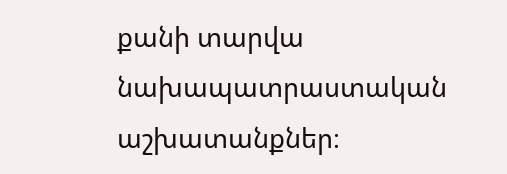քանի տարվա նախապատրաստական աշխատանքներ։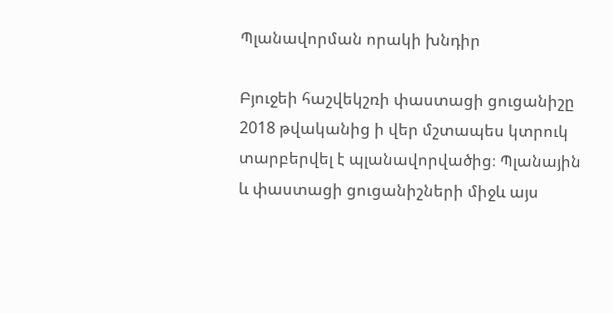Պլանավորման որակի խնդիր

Բյուջեի հաշվեկշռի փաստացի ցուցանիշը 2018 թվականից ի վեր մշտապես կտրուկ տարբերվել է պլանավորվածից։ Պլանային և փաստացի ցուցանիշների միջև այս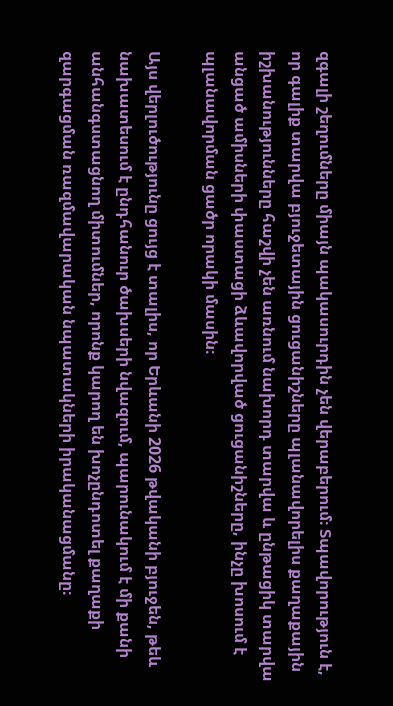զգալի շեղումները միայն պակասուրդին չեն վերաբերում։ Տպավորություն է, որ գալիք տարվա բյուջետային ցուցանիշները պլանավորելիս քաղաքային իշխանությունները հաշվի չեն առնում նախորդ տարվա և ընթացիկ տարվա անցած ամիսների փաստացի ձևավորված ցուցանիշները, ինչը խոսում է պլանավորման ցածր որակի մասին։

Այս վերլուծությունը ցույց է տալիս, որ Երևանի 2026 թվականի բյուջեն, թեև նախատեսում է ընդհանուր ծախսերի նվազում, պարունակում է մի քանի անհանգստացնող միտումներ, որոնք կարող են խոչընդոտել քաղաքի զարգացման ռազմավարական նպատակների իրականացմանը։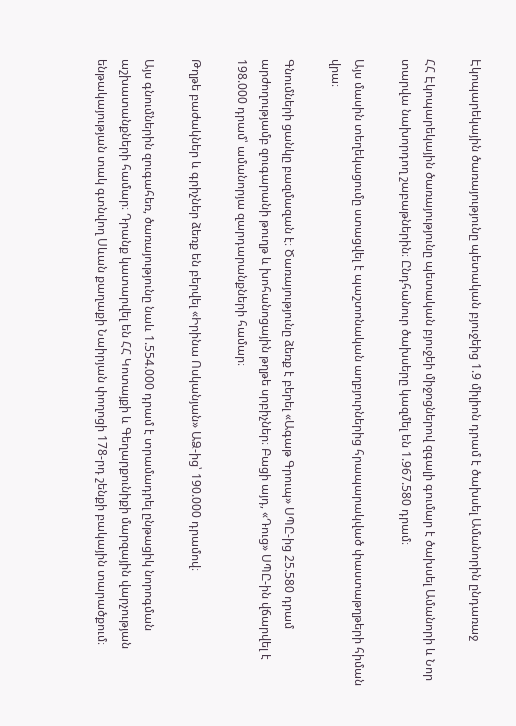Էկոպարեկային ծառայությունը պետական բյուջեից 1.9 միլիոն դրամ է ծախսել Ամանորին ընդառաջ

ՀՀ Էկոպարեկային ծառայությունը պետական բյուջեի միջոցներով զգալի գումար է ծախսել Ամանորի և Նոր տարվա նախորդող շաբաթներին։ Ընդհանուր ծախսերը կազմել են 1.967.580 դրամ։

Այս մասին տեղեկացումը ստացվել է պաշտոնական աղբյուրներից հրապարակված փաստաթղթերի հիման վրա։

Գնումների ցանկը բազմազան է։ Ծառայությունը ձեռք է բերել «Ագաթ Գրուպ» ՍՊԸ-ից 25.580 դրամ արժողությամբ զուգարանի թուղթ և խոհանոցային թղթե սրբիչներ։ Բացի այդ, «Դուց» ՍՊԸ-ին վճարվել է 198.000 դրամ՝ ամանորյա զարդարանքների համար։

Թղթե բաժակներ և գրիչներ ձեռք են բերվել «Իրինա Ոսկանյան» ԱՁ-ից՝ 190.000 դրամով։

Այս գնումներին զուգահեռ, ծառայությունը նաև 1.554.000 դրամ է տրամադրել ընթացիկ նորոգման աշխատանքների համար։ Դրանք կատարվել են ՀՀ Կոտայքի և Գեղարքունիքի մարզային վարչության ենթակայության տակ գտնվող Սևան քաղաքի Նաիրյան փողոցի 178-րդ շենքի բակային տարածքում։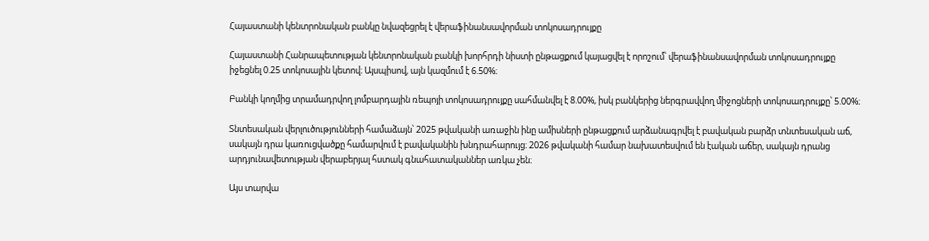Հայաստանի կենտրոնական բանկը նվազեցրել է վերաֆինանսավորման տոկոսադրույքը

Հայաստանի Հանրապետության կենտրոնական բանկի խորհրդի նիստի ընթացքում կայացվել է որոշում՝ վերաֆինանսավորման տոկոսադրույքը իջեցնել 0.25 տոկոսային կետով։ Այսպիսով, այն կազմում է 6.50%։

Բանկի կողմից տրամադրվող լոմբարդային ռեպոյի տոկոսադրույքը սահմանվել է 8.00%, իսկ բանկերից ներգրավվող միջոցների տոկոսադրույքը՝ 5.00%։

Տնտեսական վերլուծությունների համաձայն՝ 2025 թվականի առաջին ինը ամիսների ընթացքում արձանագրվել է բավական բարձր տնտեսական աճ, սակայն դրա կառուցվածքը համարվում է բավականին խնդրահարույց։ 2026 թվականի համար նախատեսվում են էական աճեր, սակայն դրանց արդյունավետության վերաբերյալ հստակ գնահատականներ առկա չեն։

Այս տարվա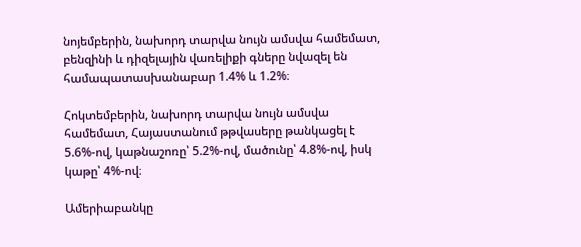նոյեմբերին, նախորդ տարվա նույն ամսվա համեմատ, բենզինի և դիզելային վառելիքի գները նվազել են համապատասխանաբար 1.4% և 1.2%։

Հոկտեմբերին, նախորդ տարվա նույն ամսվա համեմատ, Հայաստանում թթվասերը թանկացել է 5.6%-ով, կաթնաշոռը՝ 5.2%-ով, մածունը՝ 4.8%-ով, իսկ կաթը՝ 4%-ով։

Ամերիաբանկը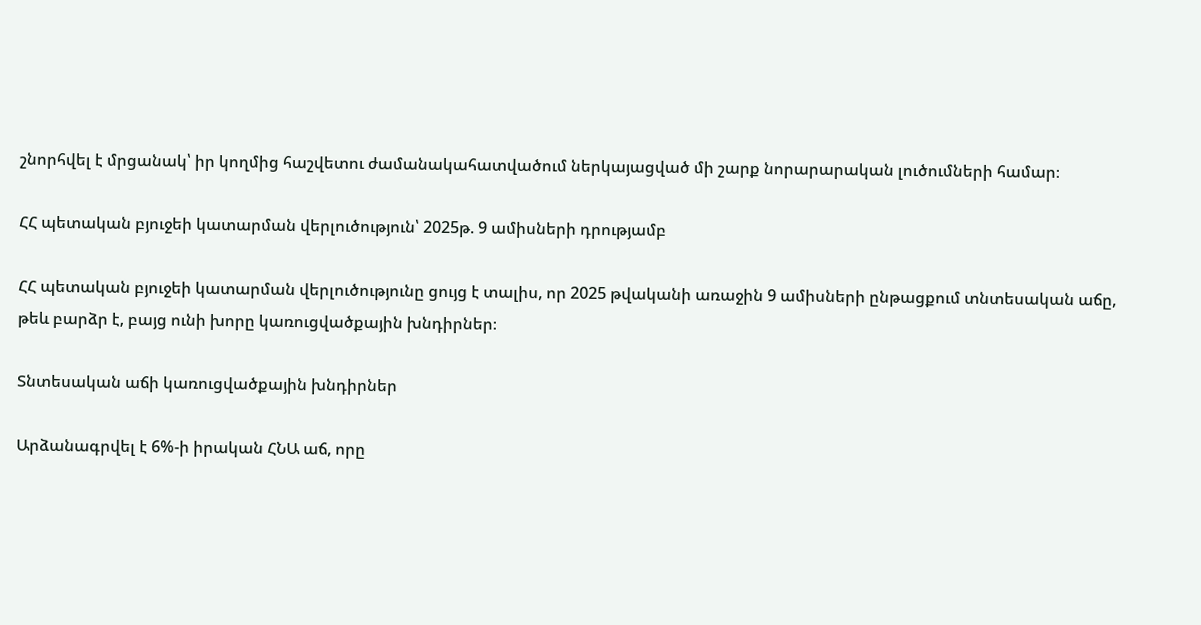շնորհվել է մրցանակ՝ իր կողմից հաշվետու ժամանակահատվածում ներկայացված մի շարք նորարարական լուծումների համար։

ՀՀ պետական բյուջեի կատարման վերլուծություն՝ 2025թ. 9 ամիսների դրությամբ

ՀՀ պետական բյուջեի կատարման վերլուծությունը ցույց է տալիս, որ 2025 թվականի առաջին 9 ամիսների ընթացքում տնտեսական աճը, թեև բարձր է, բայց ունի խորը կառուցվածքային խնդիրներ։

Տնտեսական աճի կառուցվածքային խնդիրներ

Արձանագրվել է 6%-ի իրական ՀՆԱ աճ, որը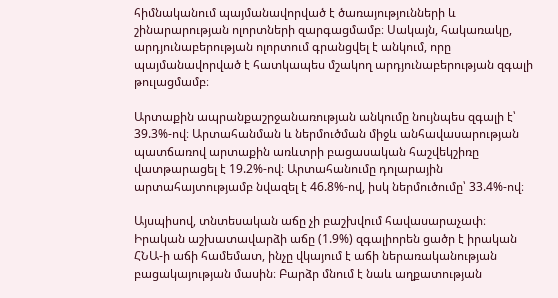հիմնականում պայմանավորված է ծառայությունների և շինարարության ոլորտների զարգացմամբ։ Սակայն, հակառակը, արդյունաբերության ոլորտում գրանցվել է անկում, որը պայմանավորված է հատկապես մշակող արդյունաբերության զգալի թուլացմամբ։

Արտաքին ապրանքաշրջանառության անկումը նույնպես զգալի է՝ 39.3%-ով։ Արտահանման և ներմուծման միջև անհավասարության պատճառով արտաքին առևտրի բացասական հաշվեկշիռը վատթարացել է 19.2%-ով։ Արտահանումը դոլարային արտահայտությամբ նվազել է 46.8%-ով, իսկ ներմուծումը՝ 33.4%-ով։

Այսպիսով, տնտեսական աճը չի բաշխվում հավասարաչափ։ Իրական աշխատավարձի աճը (1.9%) զգալիորեն ցածր է իրական ՀՆԱ-ի աճի համեմատ, ինչը վկայում է աճի ներառականության բացակայության մասին։ Բարձր մնում է նաև աղքատության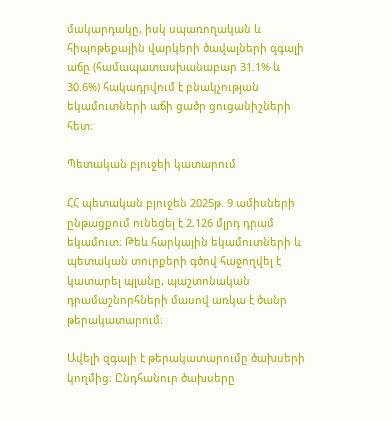մակարդակը, իսկ սպառողական և հիպոթեքային վարկերի ծավալների զգալի աճը (համապատասխանաբար 31.1% և 30.6%) հակադրվում է բնակչության եկամուտների աճի ցածր ցուցանիշների հետ։

Պետական բյուջեի կատարում

ՀՀ պետական բյուջեն 2025թ. 9 ամիսների ընթացքում ունեցել է 2,126 մլրդ դրամ եկամուտ։ Թեև հարկային եկամուտների և պետական տուրքերի գծով հաջողվել է կատարել պլանը, պաշտոնական դրամաշնորհների մասով առկա է ծանր թերակատարում։

Ավելի զգալի է թերակատարումը ծախսերի կողմից։ Ընդհանուր ծախսերը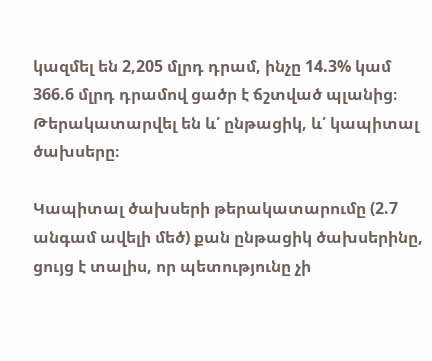կազմել են 2,205 մլրդ դրամ, ինչը 14.3% կամ 366.6 մլրդ դրամով ցածր է ճշտված պլանից։ Թերակատարվել են և՛ ընթացիկ, և՛ կապիտալ ծախսերը։

Կապիտալ ծախսերի թերակատարումը (2.7 անգամ ավելի մեծ) քան ընթացիկ ծախսերինը, ցույց է տալիս, որ պետությունը չի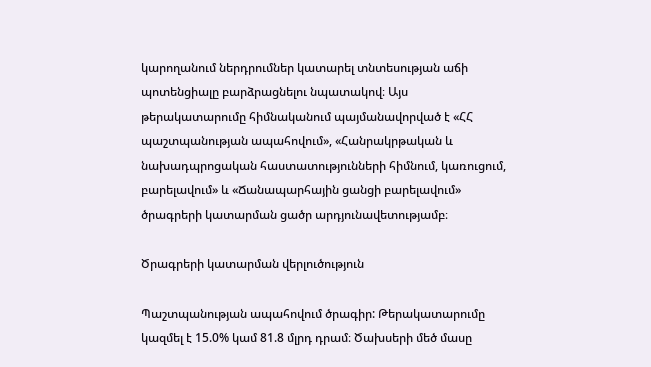կարողանում ներդրումներ կատարել տնտեսության աճի պոտենցիալը բարձրացնելու նպատակով։ Այս թերակատարումը հիմնականում պայմանավորված է «ՀՀ պաշտպանության ապահովում», «Հանրակրթական և նախադպրոցական հաստատությունների հիմնում, կառուցում, բարելավում» և «Ճանապարհային ցանցի բարելավում» ծրագրերի կատարման ցածր արդյունավետությամբ։

Ծրագրերի կատարման վերլուծություն

Պաշտպանության ապահովում ծրագիր: Թերակատարումը կազմել է 15.0% կամ 81.8 մլրդ դրամ։ Ծախսերի մեծ մասը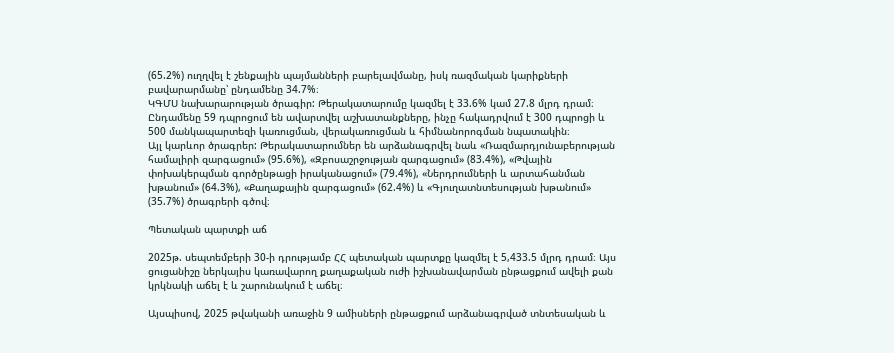(65.2%) ուղղվել է շենքային պայմանների բարելավմանը, իսկ ռազմական կարիքների բավարարմանը՝ ընդամենը 34.7%։
ԿԳՄՍ նախարարության ծրագիր: Թերակատարումը կազմել է 33.6% կամ 27.8 մլրդ դրամ։ Ընդամենը 59 դպրոցում են ավարտվել աշխատանքները, ինչը հակադրվում է 300 դպրոցի և 500 մանկապարտեզի կառուցման, վերակառուցման և հիմնանորոգման նպատակին։
Այլ կարևոր ծրագրեր: Թերակատարումներ են արձանագրվել նաև «Ռազմարդյունաբերության համալիրի զարգացում» (95.6%), «Զբոսաշրջության զարգացում» (83.4%), «Թվային փոխակերպման գործընթացի իրականացում» (79.4%), «Ներդրումների և արտահանման խթանում» (64.3%), «Քաղաքային զարգացում» (62.4%) և «Գյուղատնտեսության խթանում» (35.7%) ծրագրերի գծով։

Պետական պարտքի աճ

2025թ. սեպտեմբերի 30-ի դրությամբ ՀՀ պետական պարտքը կազմել է 5,433.5 մլրդ դրամ։ Այս ցուցանիշը ներկայիս կառավարող քաղաքական ուժի իշխանավարման ընթացքում ավելի քան կրկնակի աճել է և շարունակում է աճել։

Այսպիսով, 2025 թվականի առաջին 9 ամիսների ընթացքում արձանագրված տնտեսական և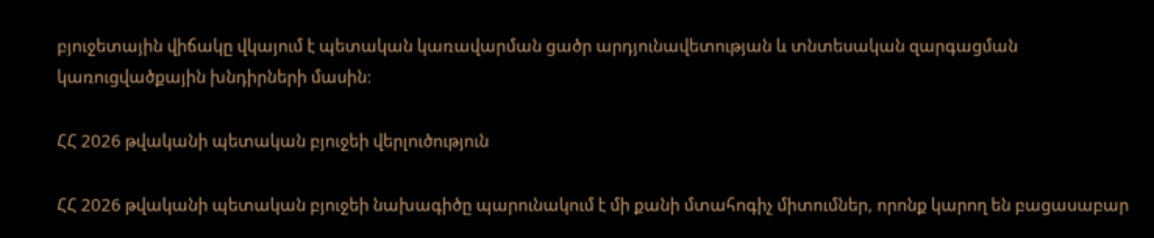բյուջետային վիճակը վկայում է պետական կառավարման ցածր արդյունավետության և տնտեսական զարգացման կառուցվածքային խնդիրների մասին։

ՀՀ 2026 թվականի պետական բյուջեի վերլուծություն

ՀՀ 2026 թվականի պետական բյուջեի նախագիծը պարունակում է մի քանի մտահոգիչ միտումներ, որոնք կարող են բացասաբար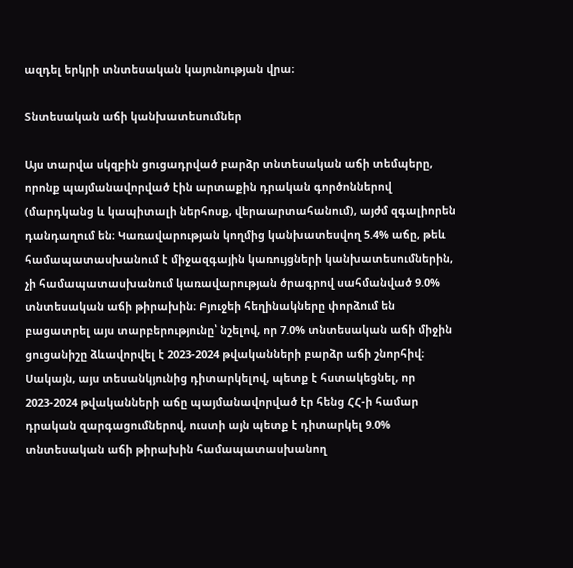ազդել երկրի տնտեսական կայունության վրա։

Տնտեսական աճի կանխատեսումներ

Այս տարվա սկզբին ցուցադրված բարձր տնտեսական աճի տեմպերը, որոնք պայմանավորված էին արտաքին դրական գործոններով (մարդկանց և կապիտալի ներհոսք, վերաարտահանում), այժմ զգալիորեն դանդաղում են։ Կառավարության կողմից կանխատեսվող 5.4% աճը, թեև համապատասխանում է միջազգային կառույցների կանխատեսումներին, չի համապատասխանում կառավարության ծրագրով սահմանված 9.0% տնտեսական աճի թիրախին։ Բյուջեի հեղինակները փորձում են բացատրել այս տարբերությունը՝ նշելով, որ 7.0% տնտեսական աճի միջին ցուցանիշը ձևավորվել է 2023-2024 թվականների բարձր աճի շնորհիվ։ Սակայն, այս տեսանկյունից դիտարկելով, պետք է հստակեցնել, որ 2023-2024 թվականների աճը պայմանավորված էր հենց ՀՀ-ի համար դրական զարգացումներով, ուստի այն պետք է դիտարկել 9.0% տնտեսական աճի թիրախին համապատասխանող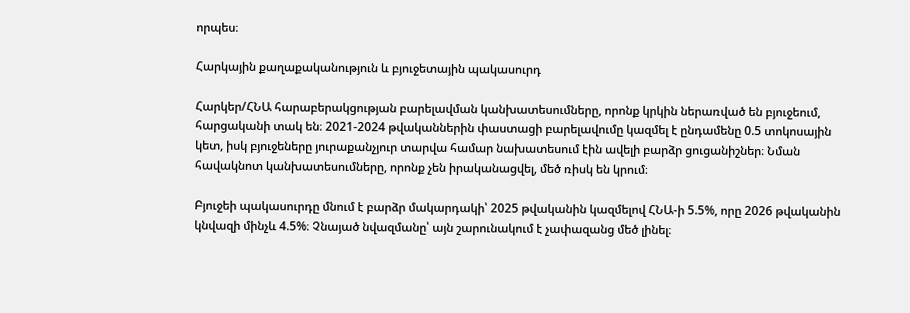որպես։

Հարկային քաղաքականություն և բյուջետային պակասուրդ

Հարկեր/ՀՆԱ հարաբերակցության բարելավման կանխատեսումները, որոնք կրկին ներառված են բյուջեում, հարցականի տակ են։ 2021-2024 թվականներին փաստացի բարելավումը կազմել է ընդամենը 0.5 տոկոսային կետ, իսկ բյուջեները յուրաքանչյուր տարվա համար նախատեսում էին ավելի բարձր ցուցանիշներ։ Նման հավակնոտ կանխատեսումները, որոնք չեն իրականացվել, մեծ ռիսկ են կրում։

Բյուջեի պակասուրդը մնում է բարձր մակարդակի՝ 2025 թվականին կազմելով ՀՆԱ-ի 5.5%, որը 2026 թվականին կնվազի մինչև 4.5%։ Չնայած նվազմանը՝ այն շարունակում է չափազանց մեծ լինել։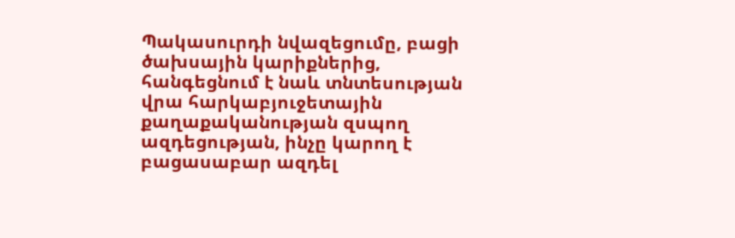Պակասուրդի նվազեցումը, բացի ծախսային կարիքներից, հանգեցնում է նաև տնտեսության վրա հարկաբյուջետային քաղաքականության զսպող ազդեցության, ինչը կարող է բացասաբար ազդել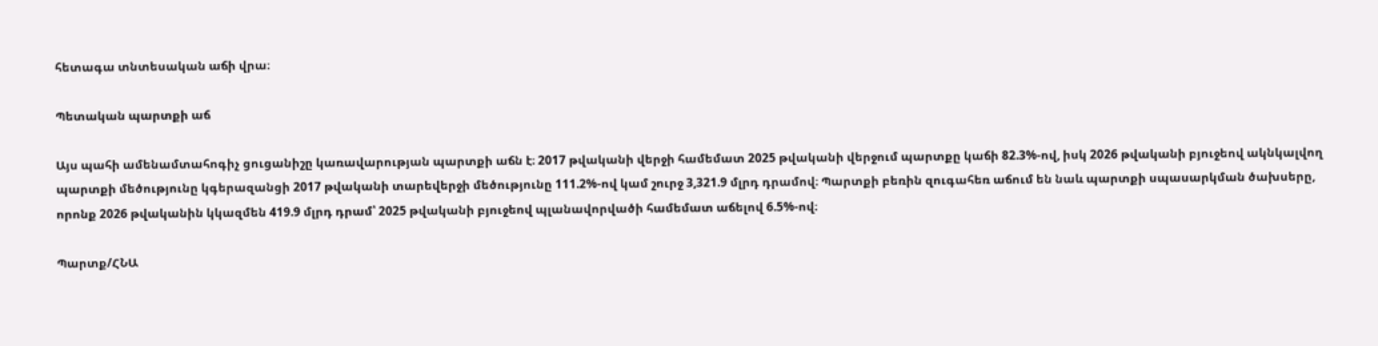հետագա տնտեսական աճի վրա։

Պետական պարտքի աճ

Այս պահի ամենամտահոգիչ ցուցանիշը կառավարության պարտքի աճն է։ 2017 թվականի վերջի համեմատ 2025 թվականի վերջում պարտքը կաճի 82.3%-ով, իսկ 2026 թվականի բյուջեով ակնկալվող պարտքի մեծությունը կգերազանցի 2017 թվականի տարեվերջի մեծությունը 111.2%-ով կամ շուրջ 3,321.9 մլրդ դրամով։ Պարտքի բեռին զուգահեռ աճում են նաև պարտքի սպասարկման ծախսերը, որոնք 2026 թվականին կկազմեն 419.9 մլրդ դրամ՝ 2025 թվականի բյուջեով պլանավորվածի համեմատ աճելով 6.5%-ով։

Պարտք/ՀՆԱ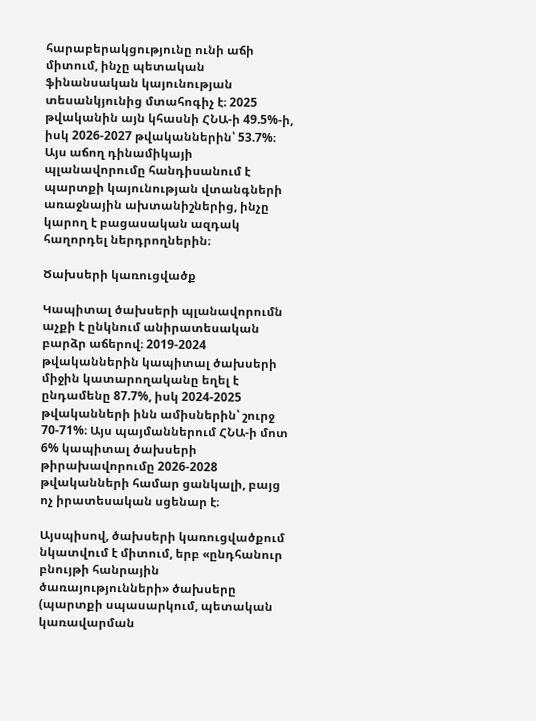հարաբերակցությունը ունի աճի միտում, ինչը պետական ֆինանսական կայունության տեսանկյունից մտահոգիչ է։ 2025 թվականին այն կհասնի ՀՆԱ-ի 49.5%-ի, իսկ 2026-2027 թվականներին՝ 53.7%։ Այս աճող դինամիկայի պլանավորումը հանդիսանում է պարտքի կայունության վտանգների առաջնային ախտանիշներից, ինչը կարող է բացասական ազդակ հաղորդել ներդրողներին։

Ծախսերի կառուցվածք

Կապիտալ ծախսերի պլանավորումն աչքի է ընկնում անիրատեսական բարձր աճերով։ 2019-2024 թվականներին կապիտալ ծախսերի միջին կատարողականը եղել է ընդամենը 87.7%, իսկ 2024-2025 թվականների ինն ամիսներին՝ շուրջ 70-71%։ Այս պայմաններում ՀՆԱ-ի մոտ 6% կապիտալ ծախսերի թիրախավորումը 2026-2028 թվականների համար ցանկալի, բայց ոչ իրատեսական սցենար է։

Այսպիսով, ծախսերի կառուցվածքում նկատվում է միտում, երբ «ընդհանուր բնույթի հանրային ծառայությունների» ծախսերը (պարտքի սպասարկում, պետական կառավարման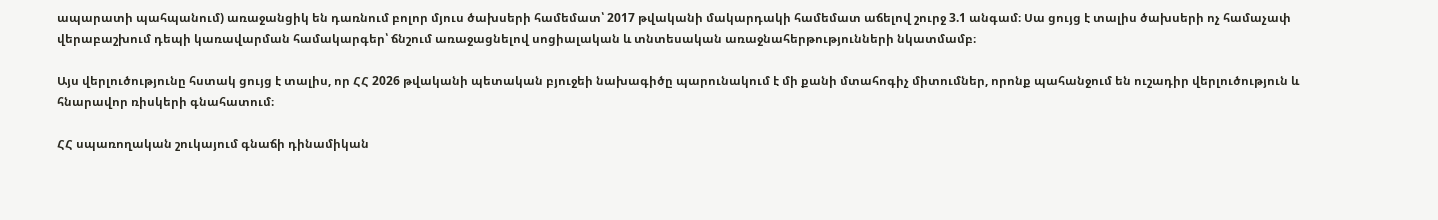ապարատի պահպանում) առաջանցիկ են դառնում բոլոր մյուս ծախսերի համեմատ՝ 2017 թվականի մակարդակի համեմատ աճելով շուրջ 3.1 անգամ։ Սա ցույց է տալիս ծախսերի ոչ համաչափ վերաբաշխում դեպի կառավարման համակարգեր՝ ճնշում առաջացնելով սոցիալական և տնտեսական առաջնահերթությունների նկատմամբ։

Այս վերլուծությունը հստակ ցույց է տալիս, որ ՀՀ 2026 թվականի պետական բյուջեի նախագիծը պարունակում է մի քանի մտահոգիչ միտումներ, որոնք պահանջում են ուշադիր վերլուծություն և հնարավոր ռիսկերի գնահատում։

ՀՀ սպառողական շուկայում գնաճի դինամիկան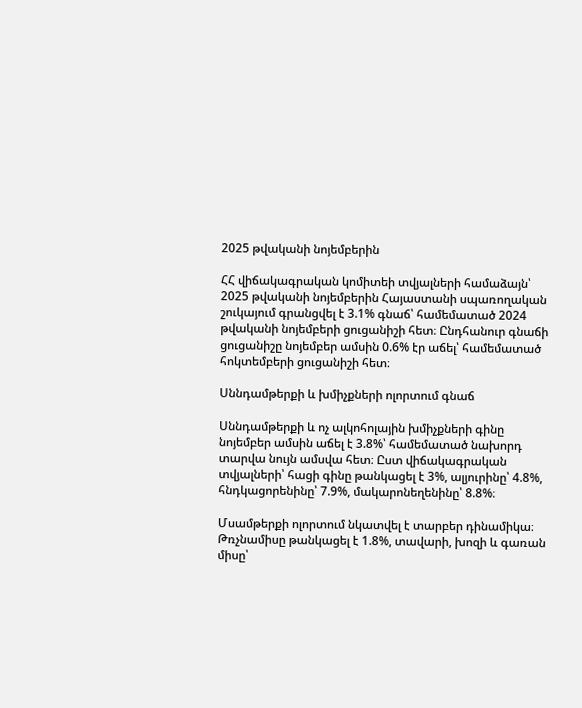2025 թվականի նոյեմբերին

ՀՀ վիճակագրական կոմիտեի տվյալների համաձայն՝ 2025 թվականի նոյեմբերին Հայաստանի սպառողական շուկայում գրանցվել է 3.1% գնաճ՝ համեմատած 2024 թվականի նոյեմբերի ցուցանիշի հետ։ Ընդհանուր գնաճի ցուցանիշը նոյեմբեր ամսին 0.6% էր աճել՝ համեմատած հոկտեմբերի ցուցանիշի հետ։

Սննդամթերքի և խմիչքների ոլորտում գնաճ

Սննդամթերքի և ոչ ալկոհոլային խմիչքների գինը նոյեմբեր ամսին աճել է 3.8%՝ համեմատած նախորդ տարվա նույն ամսվա հետ։ Ըստ վիճակագրական տվյալների՝ հացի գինը թանկացել է 3%, ալյուրինը՝ 4.8%, հնդկացորենինը՝ 7.9%, մակարոնեղենինը՝ 8.8%։

Մսամթերքի ոլորտում նկատվել է տարբեր դինամիկա։ Թռչնամիսը թանկացել է 1.8%, տավարի, խոզի և գառան միսը՝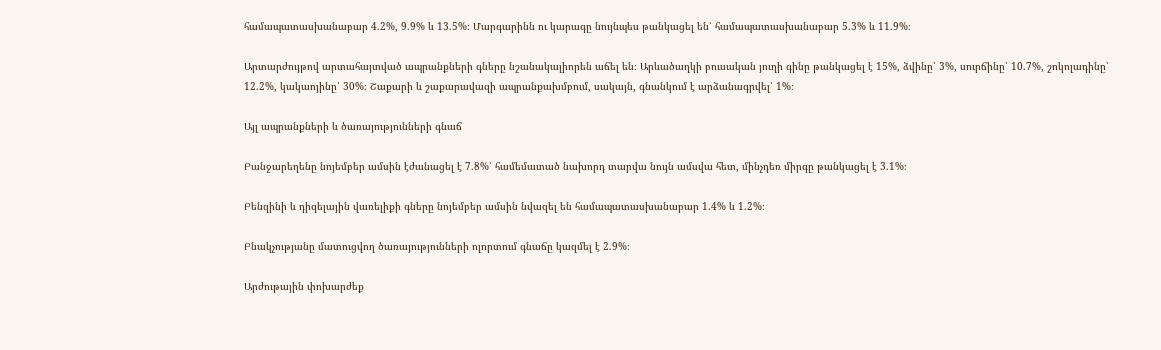համապատասխանաբար 4.2%, 9.9% և 13.5%։ Մարգարինն ու կարագը նույնպես թանկացել են՝ համապատասխանաբար 5.3% և 11.9%։

Արտարժույթով արտահայտված ապրանքների գները նշանակալիորեն աճել են։ Արևածաղկի բուսական յուղի գինը թանկացել է 15%, ձվինը՝ 3%, սուրճինը՝ 10.7%, շոկոլադինը՝ 12.2%, կակաոյինը՝ 30%։ Շաքարի և շաքարավազի ապրանքախմբում, սակայն, գնանկում է արձանագրվել՝ 1%։

Այլ ապրանքների և ծառայությունների գնաճ

Բանջարեղենը նոյեմբեր ամսին էժանացել է 7.8%՝ համեմատած նախորդ տարվա նույն ամսվա հետ, մինչդեռ միրգը թանկացել է 3.1%։

Բենզինի և դիզելային վառելիքի գները նոյեմբեր ամսին նվազել են համապատասխանաբար 1.4% և 1.2%։

Բնակչությանը մատուցվող ծառայությունների ոլորտում գնաճը կազմել է 2.9%։

Արժութային փոխարժեք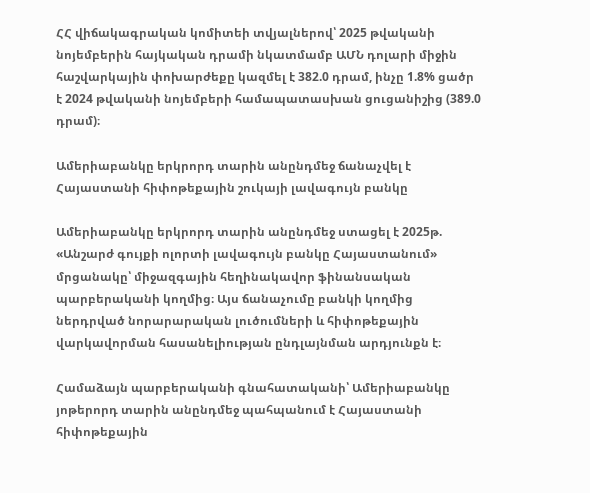ՀՀ վիճակագրական կոմիտեի տվյալներով՝ 2025 թվականի նոյեմբերին հայկական դրամի նկատմամբ ԱՄՆ դոլարի միջին հաշվարկային փոխարժեքը կազմել է 382.0 դրամ, ինչը 1.8% ցածր է 2024 թվականի նոյեմբերի համապատասխան ցուցանիշից (389.0 դրամ)։

Ամերիաբանկը երկրորդ տարին անընդմեջ ճանաչվել է Հայաստանի հիփոթեքային շուկայի լավագույն բանկը

Ամերիաբանկը երկրորդ տարին անընդմեջ ստացել է 2025թ. «Անշարժ գույքի ոլորտի լավագույն բանկը Հայաստանում» մրցանակը՝ միջազգային հեղինակավոր ֆինանսական պարբերականի կողմից։ Այս ճանաչումը բանկի կողմից ներդրված նորարարական լուծումների և հիփոթեքային վարկավորման հասանելիության ընդլայնման արդյունքն է։

Համաձայն պարբերականի գնահատականի՝ Ամերիաբանկը յոթերորդ տարին անընդմեջ պահպանում է Հայաստանի հիփոթեքային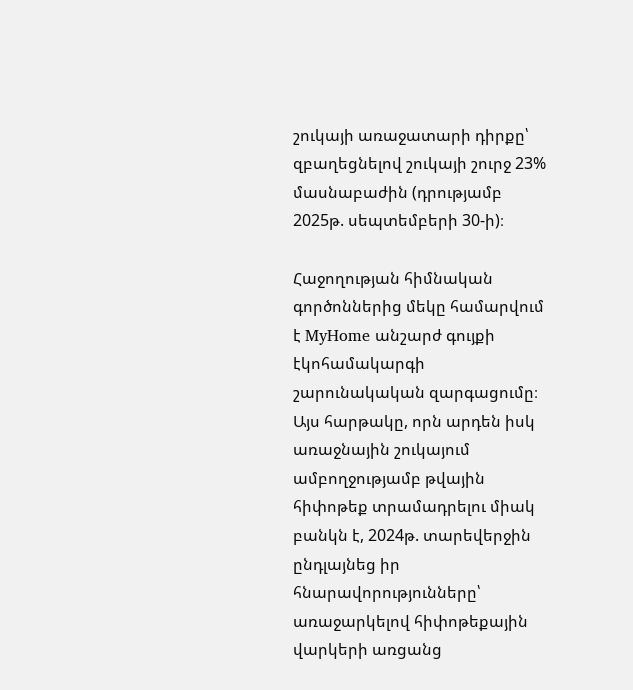շուկայի առաջատարի դիրքը՝ զբաղեցնելով շուկայի շուրջ 23% մասնաբաժին (դրությամբ 2025թ. սեպտեմբերի 30-ի)։

Հաջողության հիմնական գործոններից մեկը համարվում է MyHome անշարժ գույքի էկոհամակարգի շարունակական զարգացումը։ Այս հարթակը, որն արդեն իսկ առաջնային շուկայում ամբողջությամբ թվային հիփոթեք տրամադրելու միակ բանկն է, 2024թ. տարեվերջին ընդլայնեց իր հնարավորությունները՝ առաջարկելով հիփոթեքային վարկերի առցանց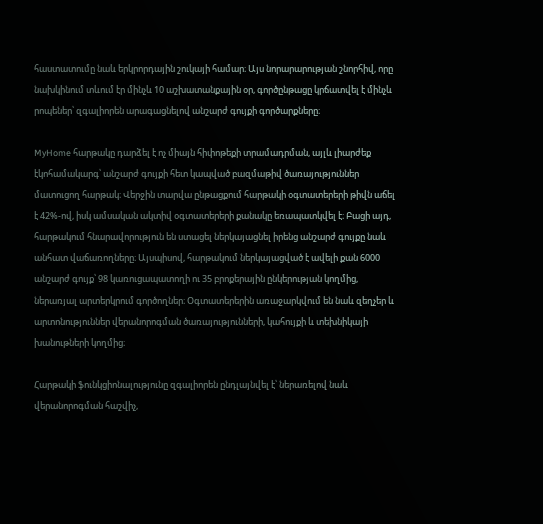հաստատումը նաև երկրորդային շուկայի համար։ Այս նորարարության շնորհիվ, որը նախկինում տևում էր մինչև 10 աշխատանքային օր, գործընթացը կրճատվել է մինչև րոպեներ՝ զգալիորեն արագացնելով անշարժ գույքի գործարքները։

MyHome հարթակը դարձել է ոչ միայն հիփոթեքի տրամադրման, այլև լիարժեք էկոհամակարգ՝ անշարժ գույքի հետ կապված բազմաթիվ ծառայություններ մատուցող հարթակ։ Վերջին տարվա ընթացքում հարթակի օգտատերերի թիվն աճել է 42%-ով, իսկ ամսական ակտիվ օգտատերերի քանակը եռապատկվել է։ Բացի այդ, հարթակում հնարավորություն են ստացել ներկայացնել իրենց անշարժ գույքը նաև անհատ վաճառողները։ Այսպիսով, հարթակում ներկայացված է ավելի քան 6000 անշարժ գույք՝ 98 կառուցապատողի ու 35 բրոքերային ընկերության կողմից, ներառյալ արտերկրում գործողներ։ Օգտատերերին առաջարկվում են նաև զեղչեր և արտոնություններ վերանորոգման ծառայությունների, կահույքի և տեխնիկայի խանութների կողմից։

Հարթակի ֆունկցիոնալությունը զգալիորեն ընդլայնվել է՝ ներառելով նաև վերանորոգման հաշվիչ,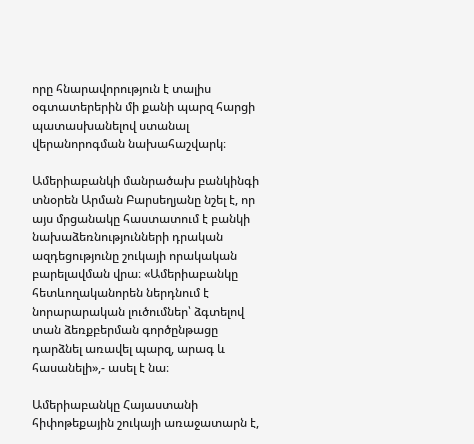որը հնարավորություն է տալիս օգտատերերին մի քանի պարզ հարցի պատասխանելով ստանալ վերանորոգման նախահաշվարկ։

Ամերիաբանկի մանրածախ բանկինգի տնօրեն Արման Բարսեղյանը նշել է, որ այս մրցանակը հաստատում է բանկի նախաձեռնությունների դրական ազդեցությունը շուկայի որակական բարելավման վրա։ «Ամերիաբանկը հետևողականորեն ներդնում է նորարարական լուծումներ՝ ձգտելով տան ձեռքբերման գործընթացը դարձնել առավել պարզ, արագ և հասանելի»,- ասել է նա։

Ամերիաբանկը Հայաստանի հիփոթեքային շուկայի առաջատարն է,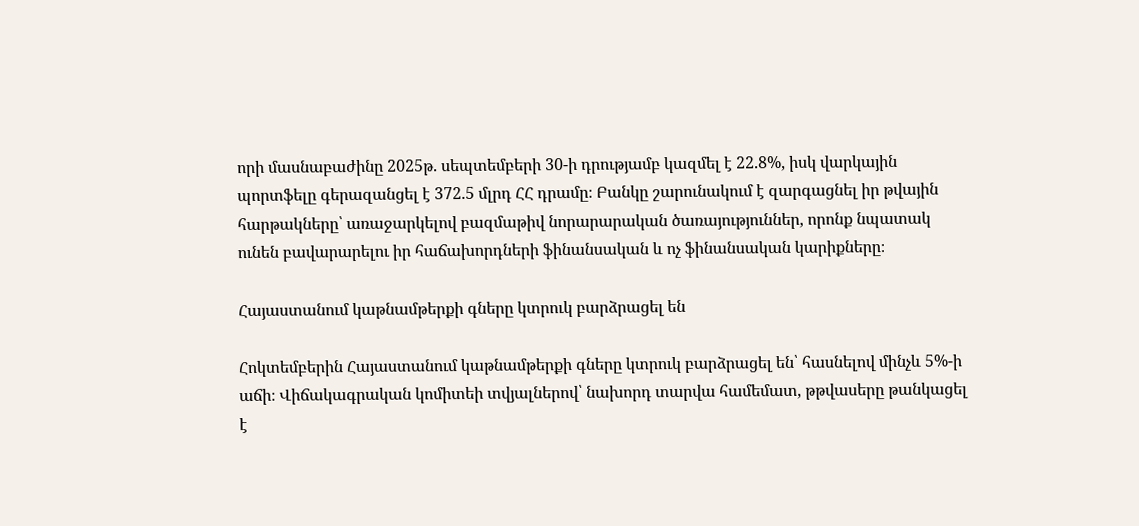որի մասնաբաժինը 2025թ. սեպտեմբերի 30-ի դրությամբ կազմել է 22.8%, իսկ վարկային պորտֆելը գերազանցել է 372.5 մլրդ ՀՀ դրամը։ Բանկը շարունակում է զարգացնել իր թվային հարթակները՝ առաջարկելով բազմաթիվ նորարարական ծառայություններ, որոնք նպատակ ունեն բավարարելու իր հաճախորդների ֆինանսական և ոչ ֆինանսական կարիքները։

Հայաստանում կաթնամթերքի գները կտրուկ բարձրացել են

Հոկտեմբերին Հայաստանում կաթնամթերքի գները կտրուկ բարձրացել են՝ հասնելով մինչև 5%-ի աճի։ Վիճակագրական կոմիտեի տվյալներով՝ նախորդ տարվա համեմատ, թթվասերը թանկացել է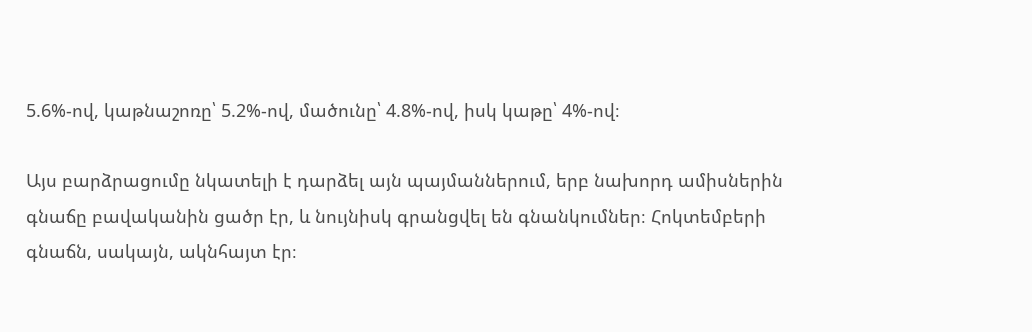5.6%-ով, կաթնաշոռը՝ 5.2%-ով, մածունը՝ 4.8%-ով, իսկ կաթը՝ 4%-ով։

Այս բարձրացումը նկատելի է դարձել այն պայմաններում, երբ նախորդ ամիսներին գնաճը բավականին ցածր էր, և նույնիսկ գրանցվել են գնանկումներ։ Հոկտեմբերի գնաճն, սակայն, ակնհայտ էր։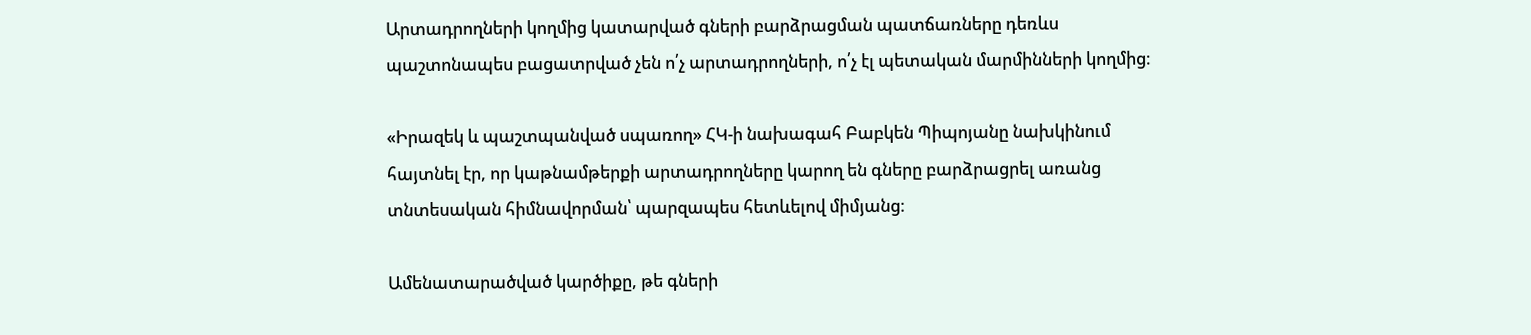Արտադրողների կողմից կատարված գների բարձրացման պատճառները դեռևս պաշտոնապես բացատրված չեն ո՛չ արտադրողների, ո՛չ էլ պետական մարմինների կողմից։

«Իրազեկ և պաշտպանված սպառող» ՀԿ-ի նախագահ Բաբկեն Պիպոյանը նախկինում հայտնել էր, որ կաթնամթերքի արտադրողները կարող են գները բարձրացրել առանց տնտեսական հիմնավորման՝ պարզապես հետևելով միմյանց։

Ամենատարածված կարծիքը, թե գների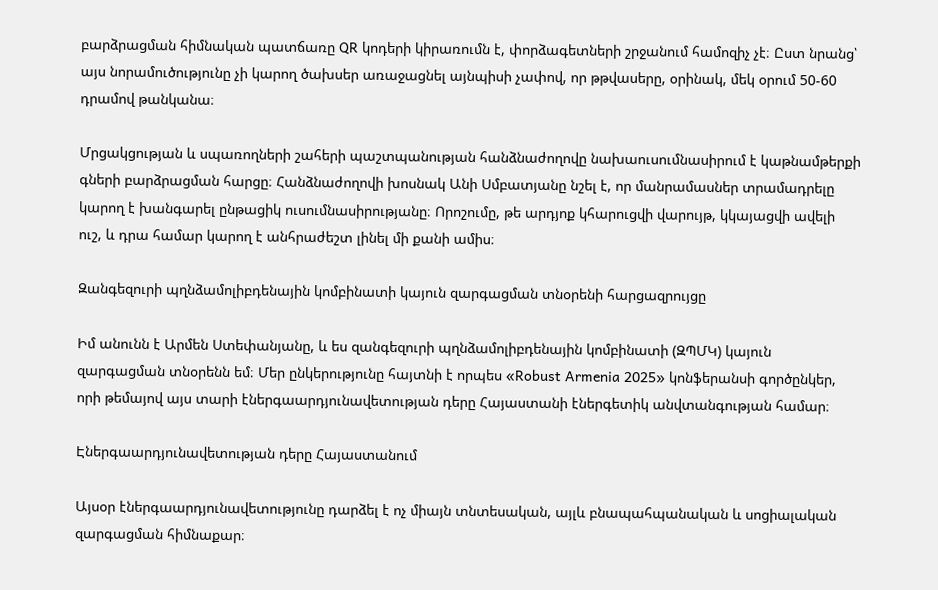բարձրացման հիմնական պատճառը QR կոդերի կիրառումն է, փորձագետների շրջանում համոզիչ չէ։ Ըստ նրանց՝ այս նորամուծությունը չի կարող ծախսեր առաջացնել այնպիսի չափով, որ թթվասերը, օրինակ, մեկ օրում 50-60 դրամով թանկանա։

Մրցակցության և սպառողների շահերի պաշտպանության հանձնաժողովը նախաուսումնասիրում է կաթնամթերքի գների բարձրացման հարցը։ Հանձնաժողովի խոսնակ Անի Սմբատյանը նշել է, որ մանրամասներ տրամադրելը կարող է խանգարել ընթացիկ ուսումնասիրությանը։ Որոշումը, թե արդյոք կհարուցվի վարույթ, կկայացվի ավելի ուշ, և դրա համար կարող է անհրաժեշտ լինել մի քանի ամիս։

Զանգեզուրի պղնձամոլիբդենային կոմբինատի կայուն զարգացման տնօրենի հարցազրույցը

Իմ անունն է Արմեն Ստեփանյանը, և ես զանգեզուրի պղնձամոլիբդենային կոմբինատի (ԶՊՄԿ) կայուն զարգացման տնօրենն եմ։ Մեր ընկերությունը հայտնի է որպես «Robust Armenia 2025» կոնֆերանսի գործընկեր, որի թեմայով այս տարի էներգաարդյունավետության դերը Հայաստանի էներգետիկ անվտանգության համար։

Էներգաարդյունավետության դերը Հայաստանում

Այսօր էներգաարդյունավետությունը դարձել է ոչ միայն տնտեսական, այլև բնապահպանական և սոցիալական զարգացման հիմնաքար։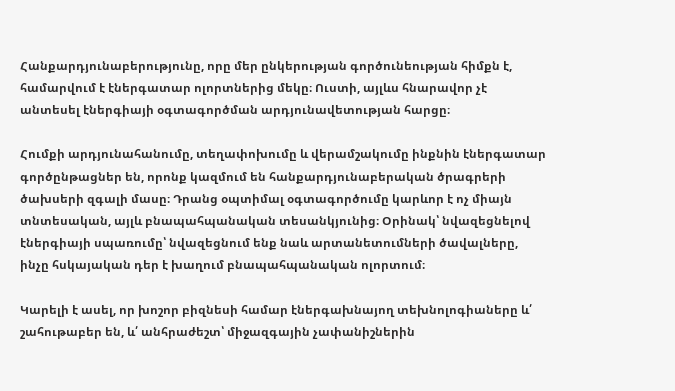Հանքարդյունաբերությունը, որը մեր ընկերության գործունեության հիմքն է, համարվում է էներգատար ոլորտներից մեկը։ Ուստի, այլևս հնարավոր չէ անտեսել էներգիայի օգտագործման արդյունավետության հարցը։

Հումքի արդյունահանումը, տեղափոխումը և վերամշակումը ինքնին էներգատար գործընթացներ են, որոնք կազմում են հանքարդյունաբերական ծրագրերի ծախսերի զգալի մասը։ Դրանց օպտիմալ օգտագործումը կարևոր է ոչ միայն տնտեսական, այլև բնապահպանական տեսանկյունից։ Օրինակ՝ նվազեցնելով էներգիայի սպառումը՝ նվազեցնում ենք նաև արտանետումների ծավալները, ինչը հսկայական դեր է խաղում բնապահպանական ոլորտում։

Կարելի է ասել, որ խոշոր բիզնեսի համար էներգախնայող տեխնոլոգիաները և՛ շահութաբեր են, և՛ անհրաժեշտ՝ միջազգային չափանիշներին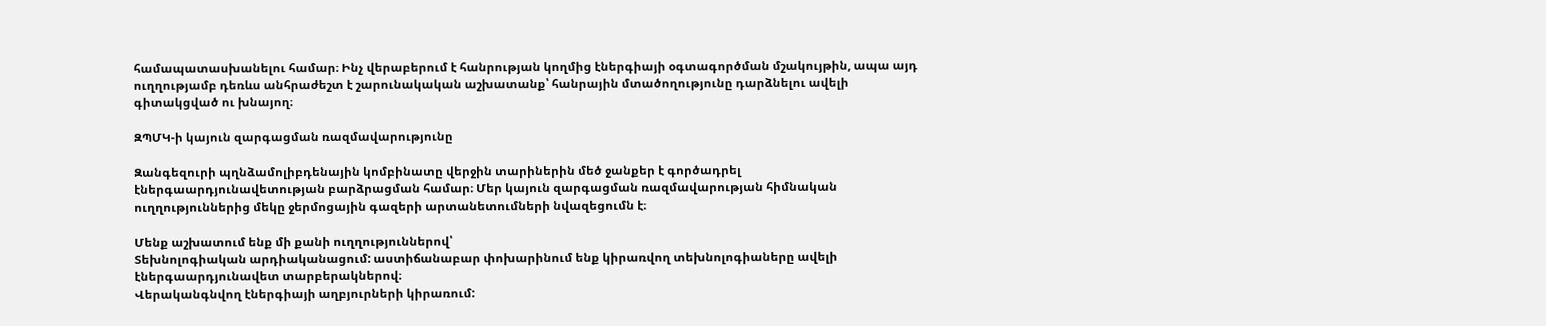համապատասխանելու համար։ Ինչ վերաբերում է հանրության կողմից էներգիայի օգտագործման մշակույթին, ապա այդ ուղղությամբ դեռևս անհրաժեշտ է շարունակական աշխատանք՝ հանրային մտածողությունը դարձնելու ավելի գիտակցված ու խնայող։

ԶՊՄԿ-ի կայուն զարգացման ռազմավարությունը

Զանգեզուրի պղնձամոլիբդենային կոմբինատը վերջին տարիներին մեծ ջանքեր է գործադրել էներգաարդյունավետության բարձրացման համար։ Մեր կայուն զարգացման ռազմավարության հիմնական ուղղություններից մեկը ջերմոցային գազերի արտանետումների նվազեցումն է։

Մենք աշխատում ենք մի քանի ուղղություններով՝
Տեխնոլոգիական արդիականացում: աստիճանաբար փոխարինում ենք կիրառվող տեխնոլոգիաները ավելի էներգաարդյունավետ տարբերակներով։
Վերականգնվող էներգիայի աղբյուրների կիրառում: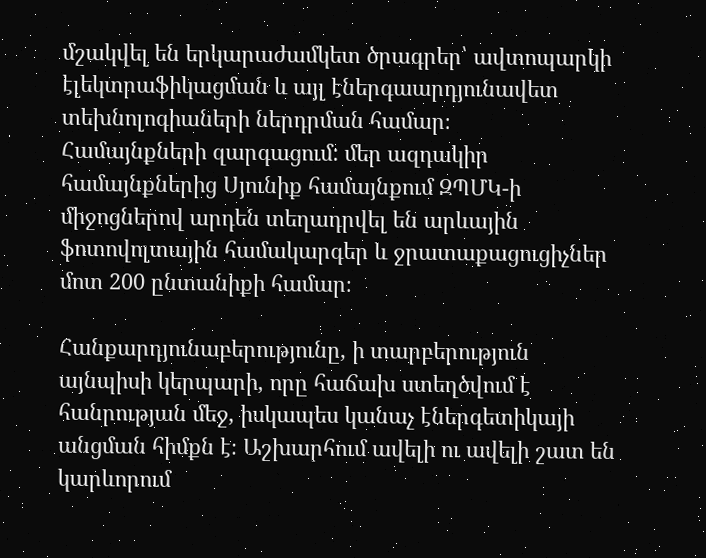մշակվել են երկարաժամկետ ծրագրեր՝ ավտոպարկի էլեկտրաֆիկացման և այլ էներգաարդյունավետ տեխնոլոգիաների ներդրման համար։
Համայնքների զարգացում: մեր ազդակիր համայնքներից Սյունիք համայնքում ԶՊՄԿ-ի միջոցներով արդեն տեղադրվել են արևային ֆոտովոլտային համակարգեր և ջրատաքացուցիչներ մոտ 200 ընտանիքի համար։

Հանքարդյունաբերությունը, ի տարբերություն այնպիսի կերպարի, որը հաճախ ստեղծվում է հանրության մեջ, իսկապես կանաչ էներգետիկայի անցման հիմքն է։ Աշխարհում ավելի ու ավելի շատ են կարևորում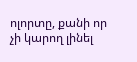ոլորտը, քանի որ չի կարող լինել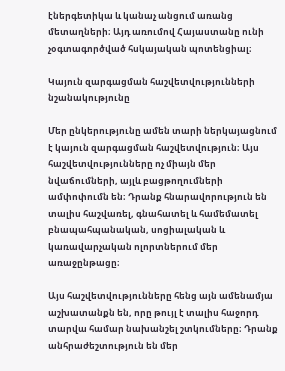էներգետիկա և կանաչ անցում առանց մետաղների։ Այդ առումով Հայաստանը ունի չօգտագործված հսկայական պոտենցիալ։

Կայուն զարգացման հաշվետվությունների նշանակությունը

Մեր ընկերությունը ամեն տարի ներկայացնում է կայուն զարգացման հաշվետվություն։ Այս հաշվետվությունները ոչ միայն մեր նվաճումների, այլև բացթողումների ամփոփումն են։ Դրանք հնարավորություն են տալիս հաշվառել, գնահատել և համեմատել բնապահպանական, սոցիալական և կառավարչական ոլորտներում մեր առաջընթացը։

Այս հաշվետվությունները հենց այն ամենամյա աշխատանքն են, որը թույլ է տալիս հաջորդ տարվա համար նախանշել շտկումները։ Դրանք անհրաժեշտություն են մեր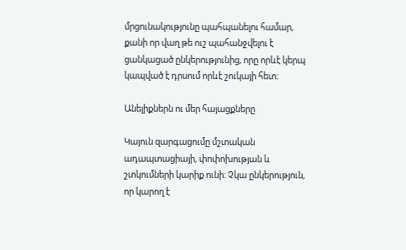մրցունակությունը պահպանելու համար, քանի որ վաղ թե ուշ պահանջվելու է ցանկացած ընկերությունից, որը որևէ կերպ կապված է դրսում որևէ շուկայի հետ։

Անելիքներն ու մեր հայացքները

Կայուն զարգացումը մշտական ադապտացիայի, փոփոխության և շտկումների կարիք ունի։ Չկա ընկերություն, որ կարող է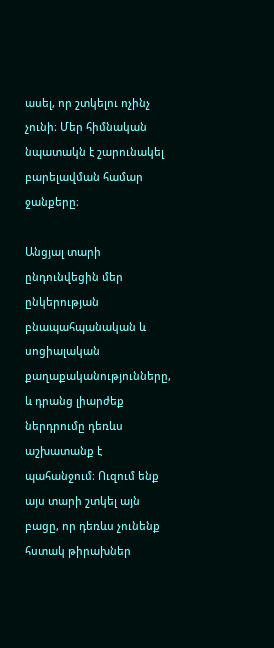ասել, որ շտկելու ոչինչ չունի։ Մեր հիմնական նպատակն է շարունակել բարելավման համար ջանքերը։

Անցյալ տարի ընդունվեցին մեր ընկերության բնապահպանական և սոցիալական քաղաքականությունները, և դրանց լիարժեք ներդրումը դեռևս աշխատանք է պահանջում։ Ուզում ենք այս տարի շտկել այն բացը, որ դեռևս չունենք հստակ թիրախներ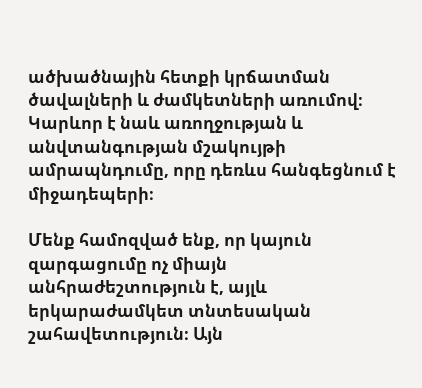ածխածնային հետքի կրճատման ծավալների և ժամկետների առումով։ Կարևոր է նաև առողջության և անվտանգության մշակույթի ամրապնդումը, որը դեռևս հանգեցնում է միջադեպերի։

Մենք համոզված ենք, որ կայուն զարգացումը ոչ միայն անհրաժեշտություն է, այլև երկարաժամկետ տնտեսական շահավետություն։ Այն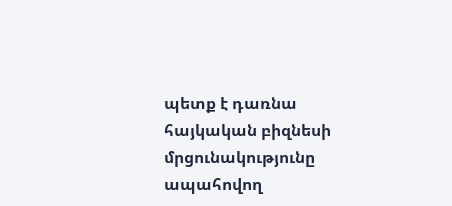պետք է դառնա հայկական բիզնեսի մրցունակությունը ապահովող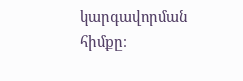կարգավորման հիմքը։